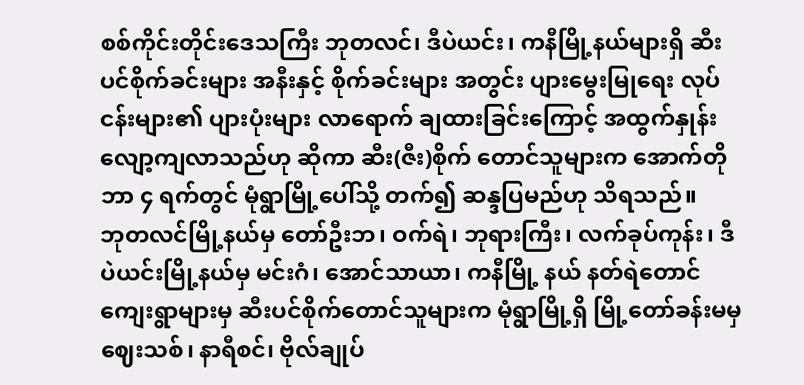စစ်ကိုင်းတိုင်းဒေသကြီး ဘုတလင်၊ ဒီပဲယင်း၊ ကနီမြို့နယ်များရှိ ဆီးပင်စိုက်ခင်းများ အနီးနှင့် စိုက်ခင်းများ အတွင်း ပျားမွေးမြုရေး လုပ်ငန်းများ၏ ပျားပုံးများ လာရောက် ချထားခြင်းကြောင့် အထွက်နှုန်း လျော့ကျလာသည်ဟု ဆိုကာ ဆီး(ဇီး)စိုက် တောင်သူများက အောက်တိုဘာ ၄ ရက်တွင် မုံရွာမြို့ပေါ်သို့ တက်၍ ဆန္ဒပြမည်ဟု သိရသည်။
ဘုတလင်မြို့နယ်မှ တော်ဦးဘ၊ ဝက်ရဲ၊ ဘုရားကြီး၊ လက်ခုပ်ကုန်း၊ ဒီပဲယင်းမြို့နယ်မှ မင်းဂံ၊ အောင်သာယာ၊ ကနီမြို့ နယ် နတ်ရဲတောင်ကျေးရွာများမှ ဆီးပင်စိုက်တောင်သူများက မုံရွာမြို့ရှိ မြို့တော်ခန်းမမှ ဈေးသစ်၊ နာရီစင်၊ ဗိုလ်ချုပ်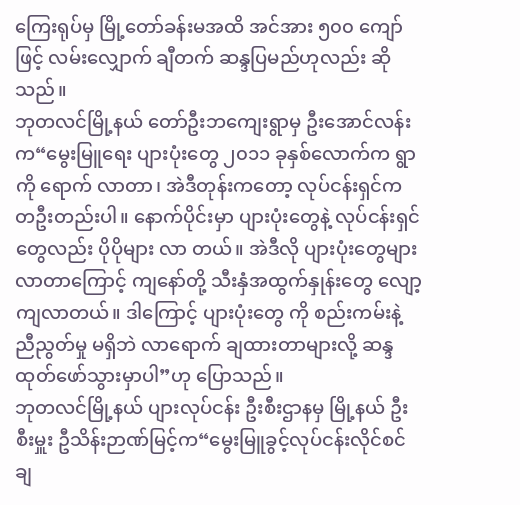ကြေးရုပ်မှ မြို့တော်ခန်းမအထိ အင်အား ၅၀၀ ကျော်ဖြင့် လမ်းလျှောက် ချီတက် ဆန္ဒပြမည်ဟုလည်း ဆိုသည်။
ဘုတလင်မြို့နယ် တော်ဦးဘကျေးရွာမှ ဦးအောင်လန်းက“မွေးမြူရေး ပျားပုံးတွေ ၂၀၁၁ ခုနှစ်လောက်က ရွာကို ရောက် လာတာ၊ အဲဒီတုန်းကတော့ လုပ်ငန်းရှင်က တဦးတည်းပါ။ နောက်ပိုင်းမှာ ပျားပုံးတွေနဲ့ လုပ်ငန်းရှင်တွေလည်း ပိုပိုများ လာ တယ်။ အဲဒီလို ပျားပုံးတွေများလာတာကြောင့် ကျနော်တို့ သီးနှံအထွက်နှုန်းတွေ လျော့ကျလာတယ်။ ဒါကြောင့် ပျားပုံးတွေ ကို စည်းကမ်းနဲ့ ညီညွတ်မှု မရှိဘဲ လာရောက် ချထားတာများလို့ ဆန္ဒထုတ်ဖော်သွားမှာပါ”ဟု ပြောသည်။
ဘုတလင်မြို့နယ် ပျားလုပ်ငန်း ဦးစီးဌာနမှ မြို့နယ် ဦးစီးမှူး ဦသိန်းဉာဏ်မြင့်က“မွေးမြူခွင့်လုပ်ငန်းလိုင်စင်ချ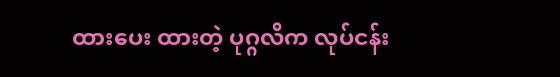ထားပေး ထားတဲ့ ပုဂ္ဂလိက လုပ်ငန်း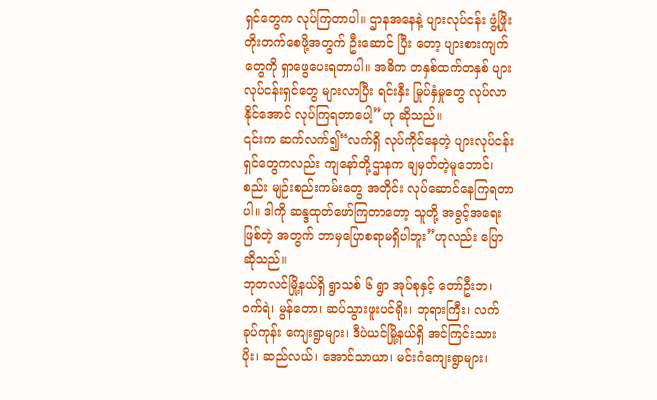ရှင်တွေက လုပ်ကြတာပါ။ ဌာနအနေနဲ့ ပျားလုပ်ငန်း ဖွံ့ဖြိုးတိုးတက်စေဖို့အတွက် ဦးဆောင် ပြီး တော့ ပျားစားကျက်တွေကို ရှာဖွေပေးရတာပါ။ အဓိက တနှစ်ထက်တနှစ် ပျားလုပ်ငန်းရှင်တွေ များလာပြီး ရင်းနှီး မြုပ်နှံမှုတွေ လုပ်လာနိုင်အောင် လုပ်ကြရတာပေါ့”ဟု ဆိုသည်။
၎င်းက ဆက်လက်၍“လက်ရှိ လုပ်ကိုင်နေတဲ့ ပျားလုပ်ငန်းရှင်တွေကလည်း ကျနော်တို့ဌာနက ချမှတ်တဲ့မူဘောင်၊ စည်း မျဉ်းစည်းကမ်းတွေ အတိုင်း လုပ်ဆောင်နေကြရတာပါ။ ဒါကို ဆန္ဒထုတ်ဖော်ကြတာတော့ သူတို့ အခွင့်အရေး ဖြစ်တဲ့ အတွက် ဘာမှပြောစရာမရှိပါဘူး”ဟုလည်း ပြောဆိုသည်။
ဘုတလင်မြို့နယ်ရှိ ရွာသစ် ၆ ရွာ အုပ်စုနှင့် တော်ဦးဘ၊ ဝက်ရဲ၊ မွန်တော၊ ဆပ်သွားဖူးပင်ရိုး၊ ဘုရားကြီး၊ လက်ခုပ်ကုန်း ကျေးရွာများ၊ ဒီပဲယင်မြို့နယ်ရှိ အင်ကြင်းသားပိုး၊ ဆည်လယ်၊ အောင်သာယာ၊ မင်းဂံကျေးရွာများ၊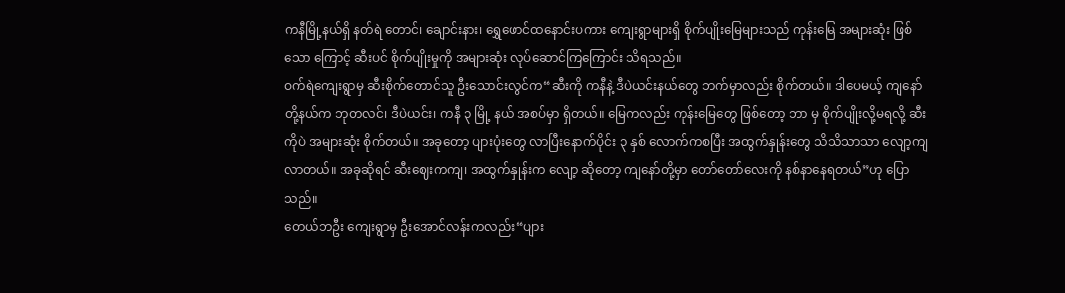ကနီမြို့နယ်ရှိ နတ်ရဲ တောင်၊ ချောင်းနား၊ ရွှေဖောင်ထနောင်းပကား ကျေးရွာများရှိ စိုက်ပျိုးမြေများသည် ကုန်းမြေ အများဆုံး ဖြစ်သော ကြောင့် ဆီးပင် စိုက်ပျိုးမှုကို အများဆုံး လုပ်ဆောင်ကြကြောင်း သိရသည်။
ဝက်ရဲကျေးရွာမှ ဆီးစိုက်တောင်သူ ဦးသောင်းလွင်က“ဆီးကို ကနီနဲ့ ဒီပဲယင်းနယ်တွေ ဘက်မှာလည်း စိုက်တယ်။ ဒါပေမယ့် ကျနော်တို့နယ်က ဘုတလင်၊ ဒီပဲယင်း၊ ကနီ ၃ မြို့ နယ် အစပ်မှာ ရှိတယ်။ မြေကလည်း ကုန်းမြေတွေ ဖြစ်တော့ ဘာ မှ စိုက်ပျိုးလို့မရလို့ ဆီးကိုပဲ အများဆုံး စိုက်တယ်။ အခုတော့ ပျားပုံးတွေ လာပြီးနောက်ပိုင်း ၃ နှစ် လောက်ကစပြီး အထွက်နှုန်းတွေ သိသိသာသာ လျော့ကျလာတယ်။ အခုဆိုရင် ဆီးဈေးကကျ၊ အထွက်နှုန်းက လျော့ ဆိုတော့ ကျနော်တို့မှာ တော်တော်လေးကို နစ်နာနေရတယ်”ဟု ပြောသည်။
တေယ်ဘဦး ကျေးရွာမှ ဦးအောင်လန်းကလည်း“ပျား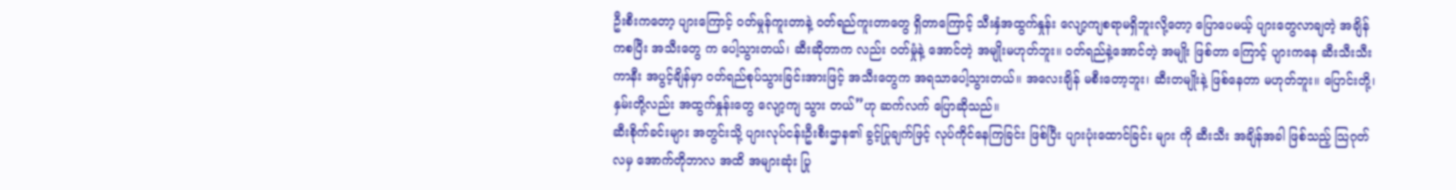ဦးစီးကတော့ ပျားကြောင့် ဝတ်မှုန်ကူးတာနဲ့ ဝတ်ရည်ကူးတာတွေ ရှိတာကြောင့် သီးနှံအထွက်နှုန်း လျော့ကျစရာမရှိဘူးလို့တော့ ပြောပေမယ့် ပျားတွေလာချတဲ့ အချိန်ကစပြီး အသီးတွေ က ပေါ့သွားတယ်၊ ဆီးဆိုတာက လည်း ဝတ်မှုံနဲ့ အောင်တဲ့ အမျိုးမဟုတ်ဘူး။ ဝတ်ရည်နဲ့အောင်တဲ့ အမျိုး ဖြစ်တာ ကြောင့် ပျားကနေ ဆီးသီးသီးကာနီး အပွင့်ချိန်မှာ ဝတ်ရည်စုပ်သွားခြင်းအားဖြင့် အသီးတွေက အရသာပေါ့သွားတယ်။ အလေးချိန် မစီးတော့ဘူး၊ ဆီးတမျိုးနဲ့ ဖြစ်နေတာ မဟုတ်ဘူး။ ပြောင်းတို့၊ နှမ်းတို့လည်း အထွက်နှုန်းတွေ လျော့ကျ သွား တယ်”ဟု ဆက်လက် ပြောဆိုသည်။
ဆီးစိုက်ခင်းများ အတွင်းသို့ ပျားလုပ်ငန်းဦးစီးဌာန၏ ခွင့်ပြုချက်ဖြင့် လုပ်ကိုင်နေကြခြင်း ဖြစ်ပြီး ပျားပုံးထောင်ခြင်း များ ကို ဆီးသီး အချိန်အခါ ဖြစ်သည့် သြဂုတ်လမှ အောက်တိုဘာလ အထိ အများဆုံး ပြု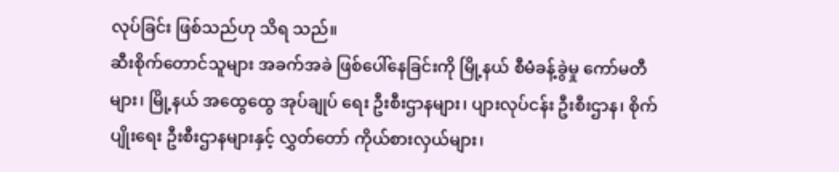လုပ်ခြင်း ဖြစ်သည်ဟု သိရ သည်။
ဆီးစိုက်တောင်သူများ အခက်အခဲ ဖြစ်ပေါ်နေခြင်းကို မြို့နယ် စီမံခန့်ခွဲမှု ကော်မတီများ၊ မြို့နယ် အထွေထွေ အုပ်ချုပ် ရေး ဦးစီးဌာနများ၊ ပျားလုပ်ငန်း ဦးစီးဌာန၊ စိုက်ပျိုးရေး ဦးစီးဌာနများနှင့် လွှတ်တော် ကိုယ်စားလှယ်များ၊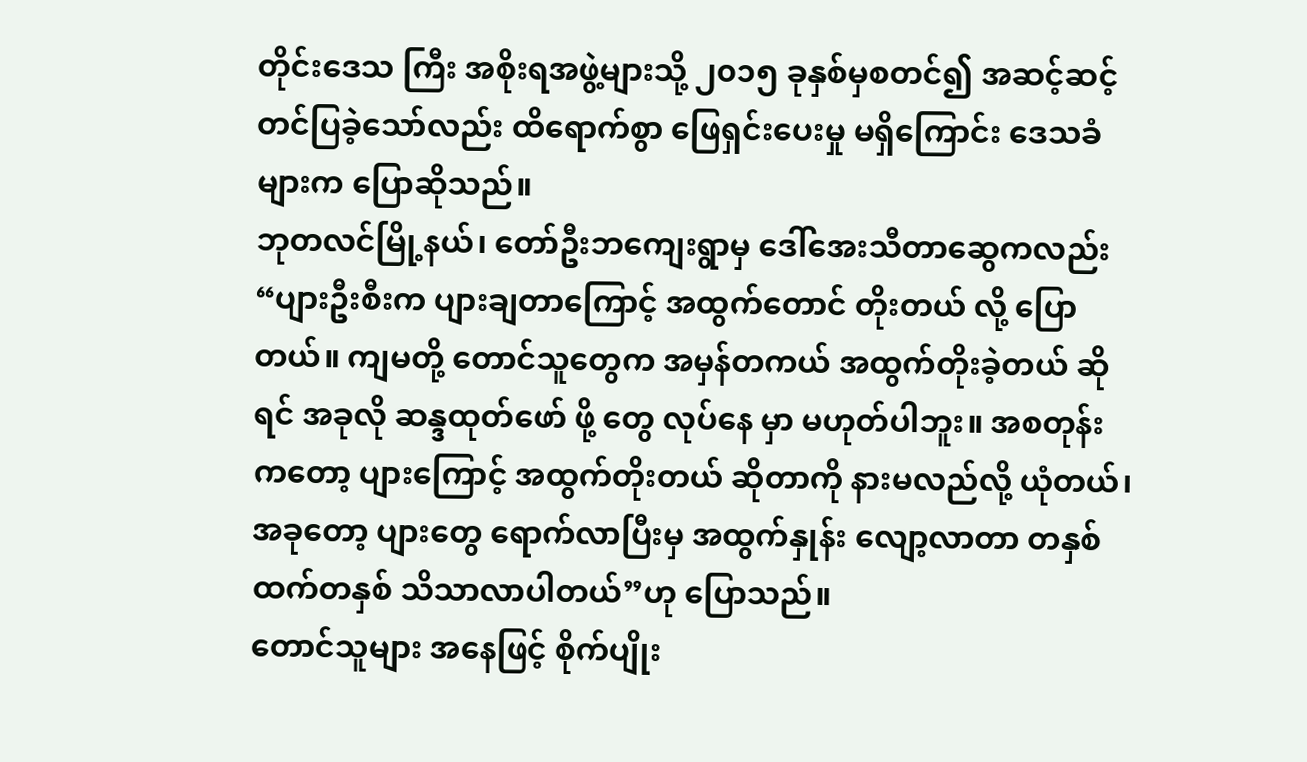တိုင်းဒေသ ကြီး အစိုးရအဖွဲ့များသို့ ၂၀၁၅ ခုနှစ်မှစတင်၍ အဆင့်ဆင့် တင်ပြခဲ့သော်လည်း ထိရောက်စွာ ဖြေရှင်းပေးမှု မရှိကြောင်း ဒေသခံများက ပြောဆိုသည်။
ဘုတလင်မြို့နယ်၊ တော်ဦးဘကျေးရွာမှ ဒေါ်အေးသီတာဆွေကလည်း“ပျားဦးစီးက ပျားချတာကြောင့် အထွက်တောင် တိုးတယ် လို့ ပြောတယ်။ ကျမတို့ တောင်သူတွေက အမှန်တကယ် အထွက်တိုးခဲ့တယ် ဆိုရင် အခုလို ဆန္ဒထုတ်ဖော် ဖို့ တွေ လုပ်နေ မှာ မဟုတ်ပါဘူး။ အစတုန်းကတော့ ပျားကြောင့် အထွက်တိုးတယ် ဆိုတာကို နားမလည်လို့ ယုံတယ်၊ အခုတော့ ပျားတွေ ရောက်လာပြီးမှ အထွက်နှုန်း လျော့လာတာ တနှစ်ထက်တနှစ် သိသာလာပါတယ်”ဟု ပြောသည်။
တောင်သူများ အနေဖြင့် စိုက်ပျိုး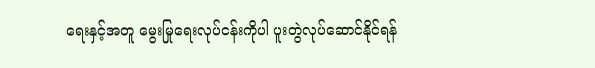ရေးနှင့်အတူ မွေးမြုရေးလုပ်ငန်းကိုပါ ပူးတွဲလုပ်ဆောင်နိုင်ရန်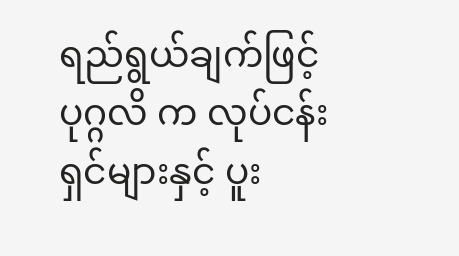ရည်ရွယ်ချက်ဖြင့် ပုဂ္ဂလိ က လုပ်ငန်းရှင်များနှင့် ပူး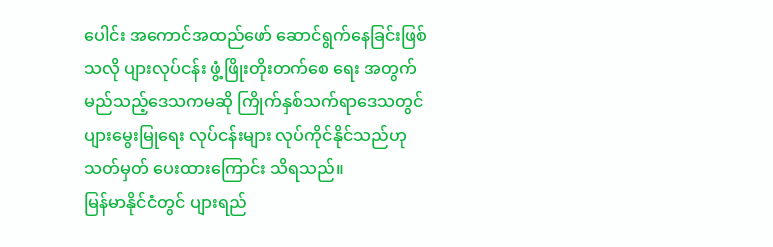ပေါင်း အကောင်အထည်ဖော် ဆောင်ရွက်နေခြင်းဖြစ်သလို ပျားလုပ်ငန်း ဖွံ့ဖြိုးတိုးတက်စေ ရေး အတွက် မည်သည့်ဒေသကမဆို ကြိုက်နှစ်သက်ရာဒေသတွင် ပျားမွေးမြုရေး လုပ်ငန်းများ လုပ်ကိုင်နိုင်သည်ဟု သတ်မှတ် ပေးထားကြောင်း သိရသည်။
မြန်မာနိုင်ငံတွင် ပျားရည်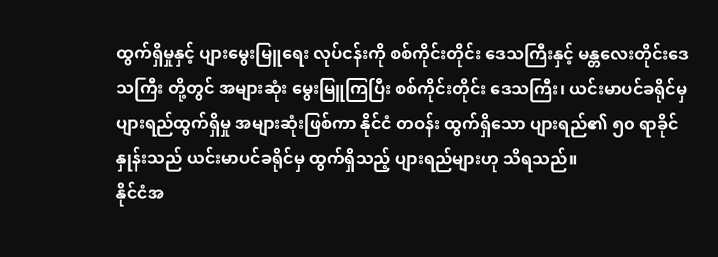ထွက်ရှိမှုနှင့် ပျားမွေးမြူရေး လုပ်ငန်းကို စစ်ကိုင်းတိုင်း ဒေသကြီးနှင့် မန္တလေးတိုင်းဒေသကြီး တို့တွင် အများဆုံး မွေးမြူကြပြီး စစ်ကိုင်းတိုင်း ဒေသကြီး၊ ယင်းမာပင်ခရိုင်မှ ပျားရည်ထွက်ရှိမှု အများဆုံးဖြစ်ကာ နိုင်ငံ တဝန်း ထွက်ရှိသော ပျားရည်၏ ၅၀ ရာခိုင်နှုန်းသည် ယင်းမာပင်ခရိုင်မှ ထွက်ရှိသည့် ပျားရည်များဟု သိရသည်။
နိုင်ငံအ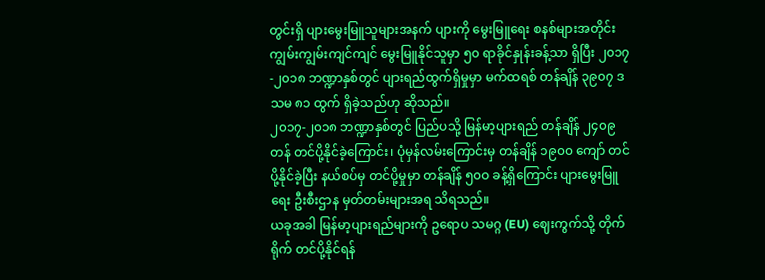တွင်းရှိ ပျားမွေးမြူသူများအနက် ပျားကို မွေးမြူရေး စနစ်များအတိုင်း ကျွမ်းကျွမ်းကျင်ကျင် မွေးမြူနိုင်သူမှာ ၅၀ ရာခိုင်နှုန်းခန့်သာ ရှိပြီး ၂၀၁၇-၂၀၁၈ ဘဏ္ဍာနှစ်တွင် ပျားရည်ထွက်ရှိမှုမှာ မက်ထရစ် တန်ချိန် ၃၉၀၇ ဒသမ ၈၁ ထွက် ရှိခဲ့သည်ဟု ဆိုသည်။
၂၀၁၇-၂၀၁၈ ဘဏ္ဍာနှစ်တွင် ပြည်ပသို့ မြန်မာ့ပျားရည် တန်ချိန် ၂၄၀၉ တန် တင်ပို့နိုင်ခဲ့ကြောင်း၊ ပုံမှန်လမ်းကြောင်းမှ တန်ချိန် ၁၉၀၀ ကျော် တင်ပို့နိုင်ခဲ့ပြီး နယ်စပ်မှ တင်ပို့မှုမှာ တန်ချိန် ၅၀ဝ ခန့်ရှိကြောင်း ပျားမွေးမြူရေး ဦးစီးဌာန မှတ်တမ်းများအရ သိရသည်။
ယခုအခါ မြန်မာ့ပျားရည်များကို ဥရောပ သမဂ္ဂ (EU) ဈေးကွက်သို့ တိုက်ရိုက် တင်ပို့နိုင်ရန်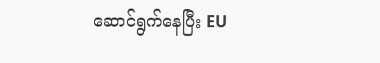ဆောင်ရွက်နေပြီး EU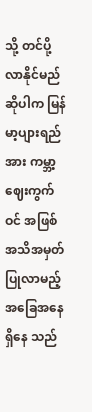သို့ တင်ပို့ လာနိုင်မည်ဆိုပါက မြန်မာ့ပျားရည်အား ကမ္ဘာ့ဈေးကွက်ဝင် အဖြစ် အသိအမှတ်ပြုလာမည့် အခြေအနေ ရှိနေ သည်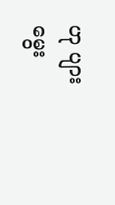ဟု ပျား မွေး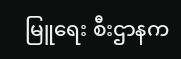မြူရေး စီးဌာနက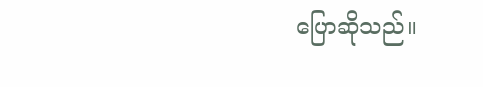ပြောဆိုသည်။